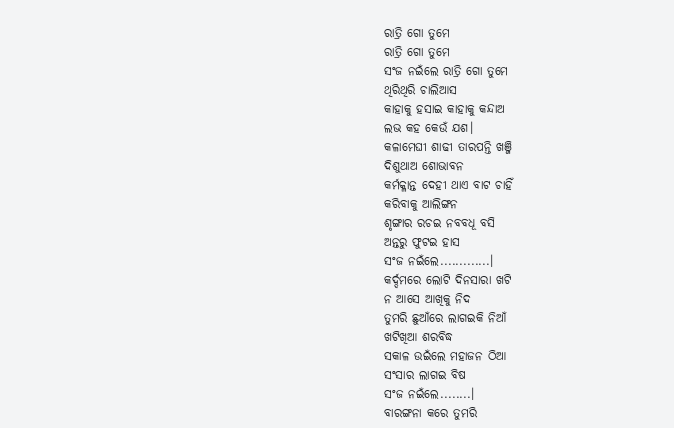ରାତ୍ରି ଗୋ ତୁମେ
ରାତ୍ରି ଗୋ ତୁମେ
ସଂଜ ନଇଁଲେ ରାତ୍ରି ଗୋ ତୁମେ
ଥିରିଥିରି ଚାଲିଆସ
କାହାକୁ ହସାଇ କାହାକୁ କନ୍ଦାଅ
ଲଭ କହ କେଉଁ ଯଶ।
କଳାମେଘୀ ଶାଢୀ ତାରପନ୍ତି ଖଞ୍ଜି
ଦିଶୁଥାଅ ଶୋଭାବନ
କର୍ମକ୍ଳାନ୍ତ ଦେହୀ ଥାଏ ବାଟ ଚାହିଁ
କରିବାକୁ ଆଲିଙ୍ଗନ
ଶୃଙ୍ଗାର ରଚଇ ନବବଧୂ ବସି
ଅନ୍ତରୁ ଫୁଟଇ ହାସ
ସଂଜ ନଇଁଲେ.............।
କର୍ଦ୍ଦମରେ ଲୋଟି ଦିନସାରା ଖଟି
ନ ଆସେ ଆଖିକୁ ନିଦ
ତୁମରି ଛୁଆଁରେ ଲାଗଇକି ନିଆଁ
ଖଟିଖିଆ ଶରବିଦ୍ଧ
ସକାଳ ଉଇଁଲେ ମହାଜନ ଠିଆ
ସଂସାର ଲାଗଇ ବିଷ
ସଂଜ ନଇଁଲେ........।
ବାରଙ୍ଗନା କରେ ତୁମରି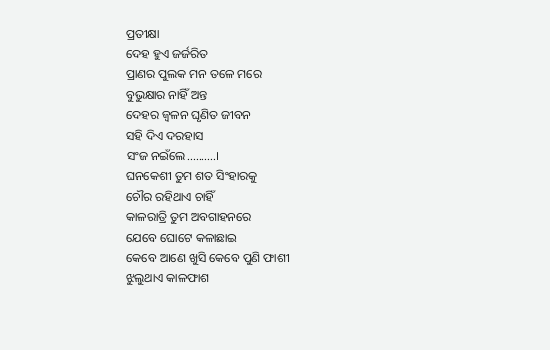ପ୍ରତୀକ୍ଷା
ଦେହ ହୁଏ ଜର୍ଜରିତ
ପ୍ରାଣର ପୁଲକ ମନ ତଳେ ମରେ
ବୁଭୁକ୍ଷାର ନାହିଁ ଅନ୍ତ
ଦେହର ଜ୍ଵଳନ ଘୃଣିତ ଜୀବନ
ସହି ଦିଏ ଦରହାସ
ସଂଜ ନଇଁଲେ..........।
ଘନକେଶୀ ତୁମ ଶତ ସିଂହାରକୁ
ଚୌର ରହିଥାଏ ଚାହିଁ
କାଳରାତ୍ରି ତୁମ ଅବଗାହନରେ
ଯେବେ ଘୋଟେ କଳାଛାଇ
କେବେ ଆଣେ ଖୁସି କେବେ ପୁଣି ଫାଶୀ
ଝୁଲୁଥାଏ କାଳଫାଶ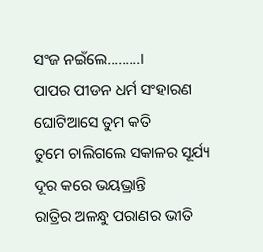ସଂଜ ନଇଁଲେ.........।
ପାପର ପୀଡନ ଧର୍ମ ସଂହାରଣ
ଘୋଟିଆସେ ତୁମ କତି
ତୁମେ ଚାଲିଗଲେ ସକାଳର ସୂର୍ଯ୍ୟ
ଦୂର କରେ ଭୟଭ୍ରାନ୍ତି
ରାତ୍ରିର ଅଳନ୍ଧୁ ପରାଣର ଭୀତି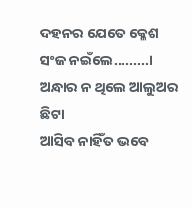ଦହନର ଯେତେ କ୍ଳେଶ
ସଂଜ ନଇଁଲେ.........।
ଅନ୍ଧାର ନ ଥିଲେ ଆଲୁଅର ଛିଟା
ଆସିବ ନାହିଁତ ଭବେ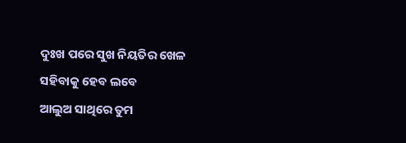ଦୁଃଖ ପରେ ସୁଖ ନିୟତିର ଖେଳ
ସହିବାକୁ ହେବ ଲବେ
ଆଲୁଅ ସାଥିରେ ତୁମ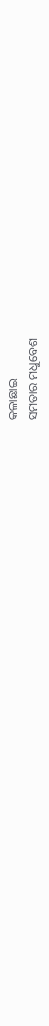କଳାଛାଇ
ସମତାର ମଧୁବେଶ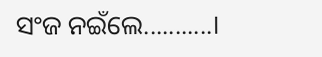ସଂଜ ନଇଁଲେ...........।